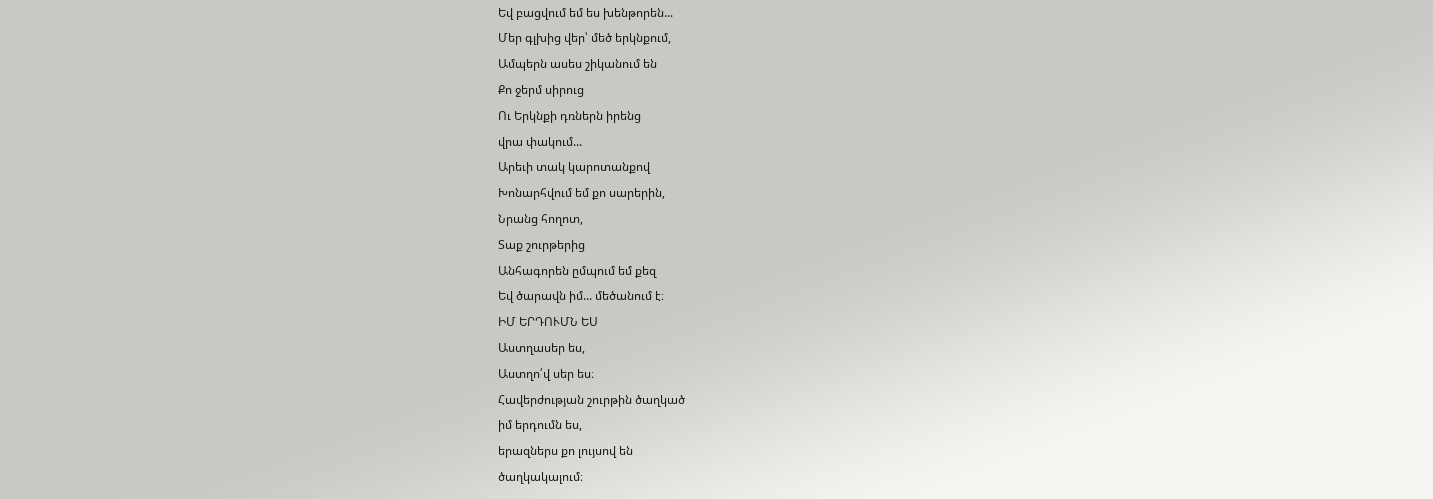Եվ բացվում եմ ես խենթորեն...
Մեր գլխից վեր՝ մեծ երկնքում,
Ամպերն ասես շիկանում են
Քո ջերմ սիրուց
Ու Երկնքի դռներն իրենց
վրա փակում...
Արեւի տակ կարոտանքով
Խոնարհվում եմ քո սարերին,
Նրանց հողոտ,
Տաք շուրթերից
Անհագորեն ըմպում եմ քեզ
Եվ ծարավն իմ... մեծանում է։
ԻՄ ԵՐԴՈՒՄՆ ԵՍ
Աստղասեր ես,
Աստղո՛վ սեր ես։
Հավերժության շուրթին ծաղկած
իմ երդումն ես,
երազներս քո լույսով են
ծաղկակալում։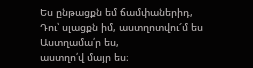Ես ընթացքն եմ ճամփաներիդ,
Դու՝ սլացքն իմ, աստղոտվու՜մ ես
Աստղամա՛ր ես,
աստղո՛վ մայր ես։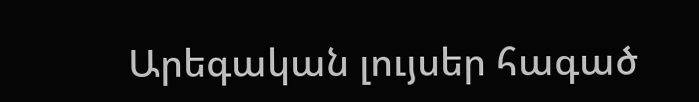Արեգական լույսեր հագած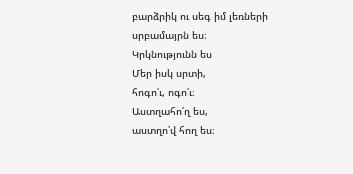բարձրիկ ու սեգ իմ լեռների
սրբամայրն ես։
Կրկնությունն ես
Մեր իսկ սրտի,
հոգո՛ւ, ոգո՛ւ։
Աստղահո՛ղ ես,
աստղո՛վ հող ես։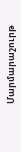Մարմարաշուրթ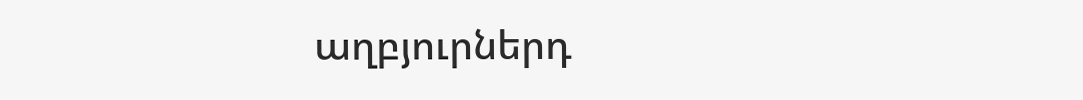աղբյուրներդ